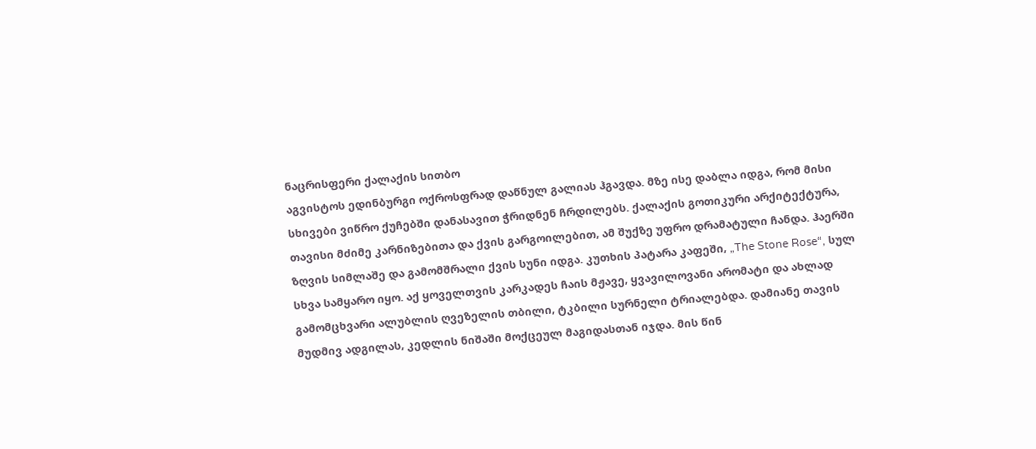ნაცრისფერი ქალაქის სითბო
აგვისტოს ედინბურგი ოქროსფრად დაწნულ გალიას ჰგავდა. მზე ისე დაბლა იდგა, რომ მისი სხივები ვიწრო ქუჩებში დანასავით ჭრიდნენ ჩრდილებს. ქალაქის გოთიკური არქიტექტურა, თავისი მძიმე კარნიზებითა და ქვის გარგოილებით, ამ შუქზე უფრო დრამატული ჩანდა. ჰაერში ზღვის სიმლაშე და გამომშრალი ქვის სუნი იდგა. კუთხის პატარა კაფეში, „The Stone Rose“, სულ სხვა სამყარო იყო. აქ ყოველთვის კარკადეს ჩაის მჟავე, ყვავილოვანი არომატი და ახლად გამომცხვარი ალუბლის ღვეზელის თბილი, ტკბილი სურნელი ტრიალებდა. დამიანე თავის მუდმივ ადგილას, კედლის ნიშაში მოქცეულ მაგიდასთან იჯდა. მის წინ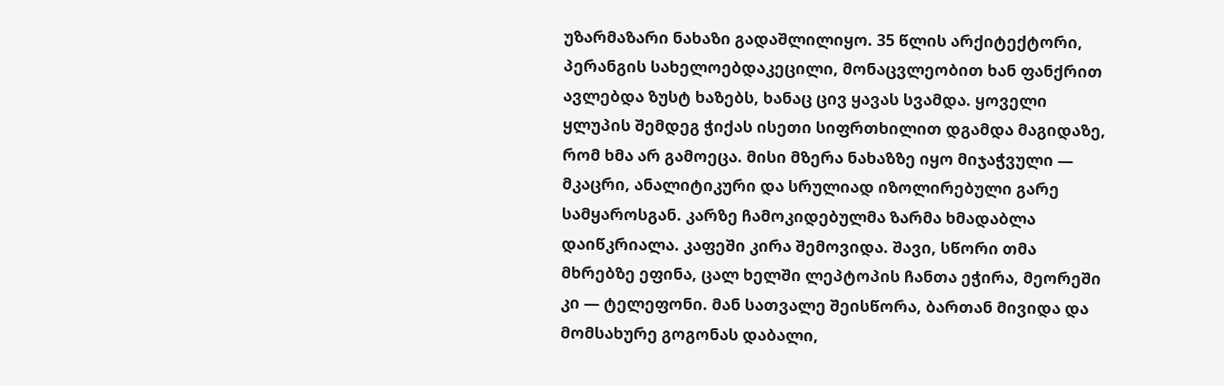უზარმაზარი ნახაზი გადაშლილიყო. 35 წლის არქიტექტორი, პერანგის სახელოებდაკეცილი, მონაცვლეობით ხან ფანქრით ავლებდა ზუსტ ხაზებს, ხანაც ცივ ყავას სვამდა. ყოველი ყლუპის შემდეგ ჭიქას ისეთი სიფრთხილით დგამდა მაგიდაზე, რომ ხმა არ გამოეცა. მისი მზერა ნახაზზე იყო მიჯაჭვული — მკაცრი, ანალიტიკური და სრულიად იზოლირებული გარე სამყაროსგან. კარზე ჩამოკიდებულმა ზარმა ხმადაბლა დაიწკრიალა. კაფეში კირა შემოვიდა. შავი, სწორი თმა მხრებზე ეფინა, ცალ ხელში ლეპტოპის ჩანთა ეჭირა, მეორეში კი — ტელეფონი. მან სათვალე შეისწორა, ბართან მივიდა და მომსახურე გოგონას დაბალი,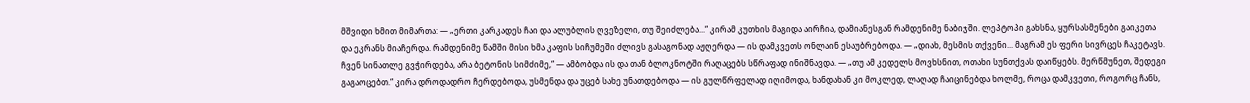მშვიდი ხმით მიმართა: — „ერთი კარკადეს ჩაი და ალუბლის ღვეზელი, თუ შეიძლება...“ კირამ კუთხის მაგიდა აირჩია, დამიანესგან რამდენიმე ნაბიჯში. ლეპტოპი გახსნა, ყურსასმენები გაიკეთა და ეკრანს მიაჩერდა. რამდენიმე წამში მისი ხმა კაფის სიჩუმეში ძლივს გასაგონად აჟღერდა — ის დამკვეთს ონლაინ ესაუბრებოდა. — „დიახ, მესმის თქვენი... მაგრამ ეს ფერი სივრცეს ჩაკეტავს. ჩვენ სინათლე გვჭირდება, არა ბეტონის სიმძიმე,“ — ამბობდა ის და თან ბლოკნოტში რაღაცებს სწრაფად ინიშნავდა. — „თუ ამ კედელს მოვხსნით, ოთახი სუნთქვას დაიწყებს. მერწმუნეთ, შედეგი გაგაოცებთ.“ კირა დროდადრო ჩერდებოდა, უსმენდა და უცებ სახე უნათდებოდა — ის გულწრფელად იღიმოდა, ხანდახან კი მოკლედ, ლაღად ჩაიცინებდა ხოლმე, როცა დამკვეთი, როგორც ჩანს,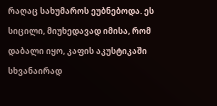რაღაც სახუმაროს ეუბნებოდა. ეს სიცილი, მიუხედავად იმისა, რომ დაბალი იყო, კაფის აკუსტიკაში სხვანაირად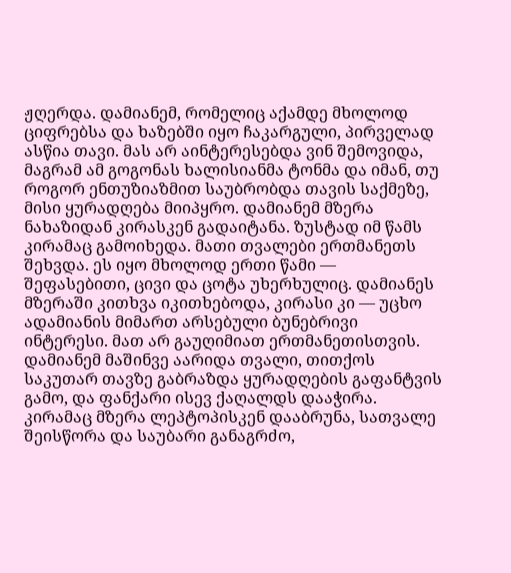ჟღერდა. დამიანემ, რომელიც აქამდე მხოლოდ ციფრებსა და ხაზებში იყო ჩაკარგული, პირველად ასწია თავი. მას არ აინტერესებდა ვინ შემოვიდა, მაგრამ ამ გოგონას ხალისიანმა ტონმა და იმან, თუ როგორ ენთუზიაზმით საუბრობდა თავის საქმეზე, მისი ყურადღება მიიპყრო. დამიანემ მზერა ნახაზიდან კირასკენ გადაიტანა. ზუსტად იმ წამს კირამაც გამოიხედა. მათი თვალები ერთმანეთს შეხვდა. ეს იყო მხოლოდ ერთი წამი — შეფასებითი, ცივი და ცოტა უხერხულიც. დამიანეს მზერაში კითხვა იკითხებოდა, კირასი კი — უცხო ადამიანის მიმართ არსებული ბუნებრივი ინტერესი. მათ არ გაუღიმიათ ერთმანეთისთვის. დამიანემ მაშინვე აარიდა თვალი, თითქოს საკუთარ თავზე გაბრაზდა ყურადღების გაფანტვის გამო, და ფანქარი ისევ ქაღალდს დააჭირა. კირამაც მზერა ლეპტოპისკენ დააბრუნა, სათვალე შეისწორა და საუბარი განაგრძო,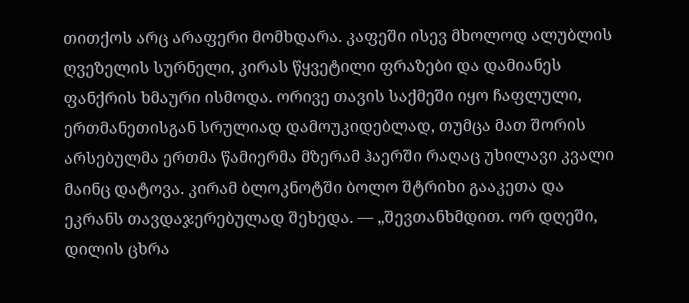თითქოს არც არაფერი მომხდარა. კაფეში ისევ მხოლოდ ალუბლის ღვეზელის სურნელი, კირას წყვეტილი ფრაზები და დამიანეს ფანქრის ხმაური ისმოდა. ორივე თავის საქმეში იყო ჩაფლული, ერთმანეთისგან სრულიად დამოუკიდებლად, თუმცა მათ შორის არსებულმა ერთმა წამიერმა მზერამ ჰაერში რაღაც უხილავი კვალი მაინც დატოვა. კირამ ბლოკნოტში ბოლო შტრიხი გააკეთა და ეკრანს თავდაჯერებულად შეხედა. — „შევთანხმდით. ორ დღეში, დილის ცხრა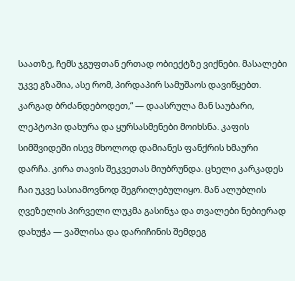საათზე, ჩემს ჯგუფთან ერთად ობიექტზე ვიქნები. მასალები უკვე გზაშია, ასე რომ, პირდაპირ სამუშაოს დავიწყებთ. კარგად ბრძანდებოდეთ,“ — დაასრულა მან საუბარი, ლეპტოპი დახურა და ყურსასმენები მოიხსნა. კაფის სიმშვიდეში ისევ მხოლოდ დამიანეს ფანქრის ხმაური დარჩა. კირა თავის შეკვეთას მიუბრუნდა. ცხელი კარკადეს ჩაი უკვე სასიამოვნოდ შეგრილებულიყო. მან ალუბლის ღვეზელის პირველი ლუკმა გასინჯა და თვალები ნებიერად დახუჭა — ვაშლისა და დარიჩინის შემდეგ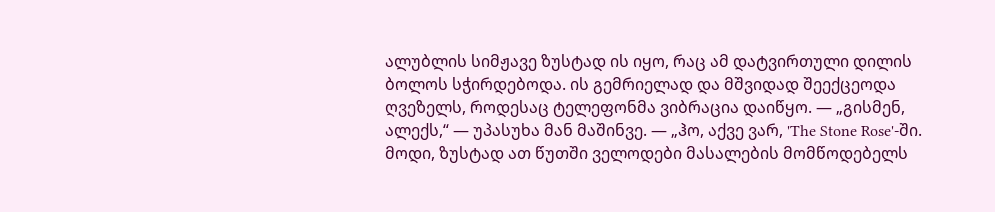ალუბლის სიმჟავე ზუსტად ის იყო, რაც ამ დატვირთული დილის ბოლოს სჭირდებოდა. ის გემრიელად და მშვიდად შეექცეოდა ღვეზელს, როდესაც ტელეფონმა ვიბრაცია დაიწყო. — „გისმენ, ალექს,“ — უპასუხა მან მაშინვე. — „ჰო, აქვე ვარ, 'The Stone Rose'-ში. მოდი, ზუსტად ათ წუთში ველოდები მასალების მომწოდებელს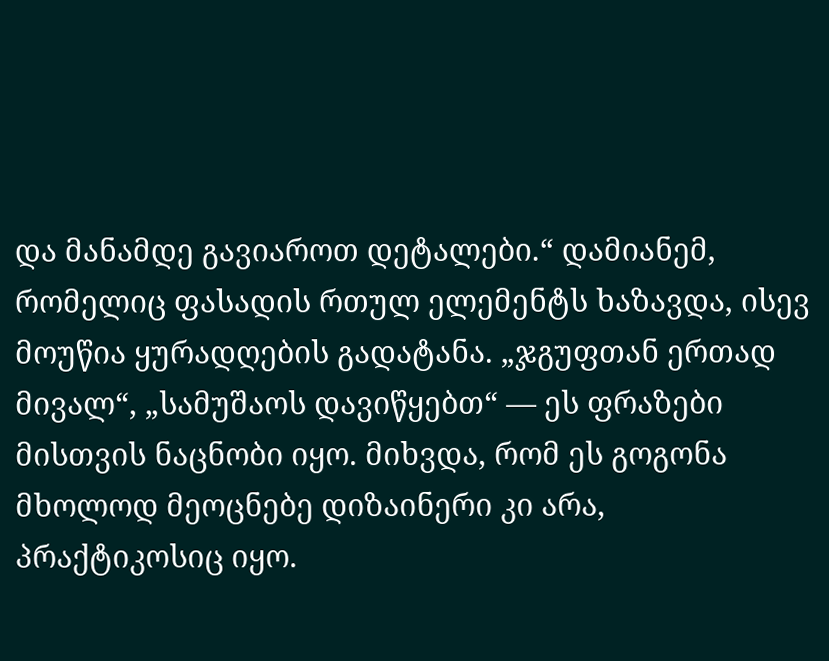და მანამდე გავიაროთ დეტალები.“ დამიანემ, რომელიც ფასადის რთულ ელემენტს ხაზავდა, ისევ მოუწია ყურადღების გადატანა. „ჯგუფთან ერთად მივალ“, „სამუშაოს დავიწყებთ“ — ეს ფრაზები მისთვის ნაცნობი იყო. მიხვდა, რომ ეს გოგონა მხოლოდ მეოცნებე დიზაინერი კი არა, პრაქტიკოსიც იყო.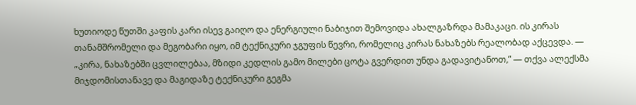ხუთიოდე წუთში კაფის კარი ისევ გაიღო და ენერგიული ნაბიჯით შემოვიდა ახალგაზრდა მამაკაცი. ის კირას თანამშრომელი და მეგობარი იყო, იმ ტექნიკური ჯგუფის წევრი, რომელიც კირას ნახაზებს რეალობად აქცევდა. — „კირა, ნახაზებში ცვლილებაა, მზიდი კედლის გამო მილები ცოტა გვერდით უნდა გადავიტანოთ,“ — თქვა ალექსმა მიჯდომისთანავე და მაგიდაზე ტექნიკური გეგმა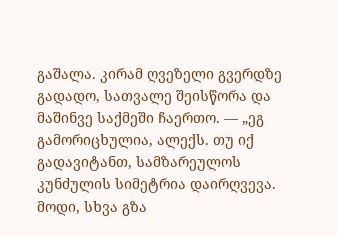გაშალა. კირამ ღვეზელი გვერდზე გადადო, სათვალე შეისწორა და მაშინვე საქმეში ჩაერთო. — „ეგ გამორიცხულია, ალექს. თუ იქ გადავიტანთ, სამზარეულოს კუნძულის სიმეტრია დაირღვევა. მოდი, სხვა გზა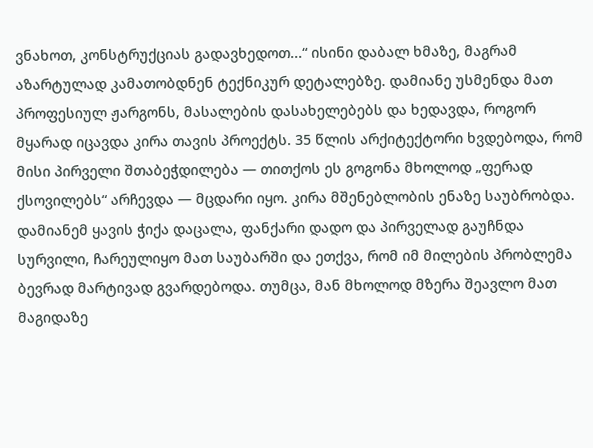ვნახოთ, კონსტრუქციას გადავხედოთ...“ ისინი დაბალ ხმაზე, მაგრამ აზარტულად კამათობდნენ ტექნიკურ დეტალებზე. დამიანე უსმენდა მათ პროფესიულ ჟარგონს, მასალების დასახელებებს და ხედავდა, როგორ მყარად იცავდა კირა თავის პროექტს. 35 წლის არქიტექტორი ხვდებოდა, რომ მისი პირველი შთაბეჭდილება — თითქოს ეს გოგონა მხოლოდ „ფერად ქსოვილებს“ არჩევდა — მცდარი იყო. კირა მშენებლობის ენაზე საუბრობდა. დამიანემ ყავის ჭიქა დაცალა, ფანქარი დადო და პირველად გაუჩნდა სურვილი, ჩარეულიყო მათ საუბარში და ეთქვა, რომ იმ მილების პრობლემა ბევრად მარტივად გვარდებოდა. თუმცა, მან მხოლოდ მზერა შეავლო მათ მაგიდაზე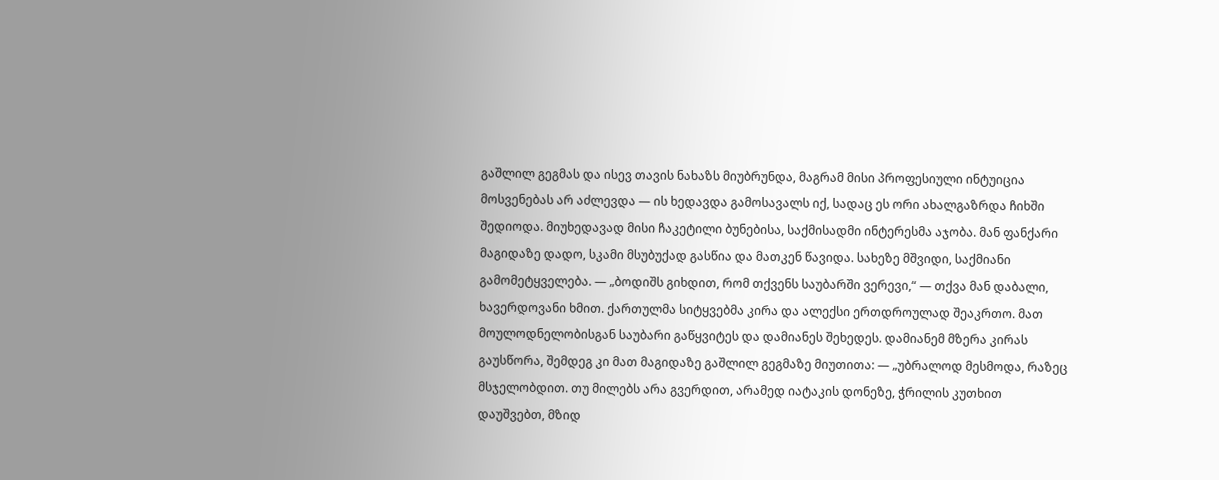გაშლილ გეგმას და ისევ თავის ნახაზს მიუბრუნდა, მაგრამ მისი პროფესიული ინტუიცია მოსვენებას არ აძლევდა — ის ხედავდა გამოსავალს იქ, სადაც ეს ორი ახალგაზრდა ჩიხში შედიოდა. მიუხედავად მისი ჩაკეტილი ბუნებისა, საქმისადმი ინტერესმა აჯობა. მან ფანქარი მაგიდაზე დადო, სკამი მსუბუქად გასწია და მათკენ წავიდა. სახეზე მშვიდი, საქმიანი გამომეტყველება. — „ბოდიშს გიხდით, რომ თქვენს საუბარში ვერევი,“ — თქვა მან დაბალი, ხავერდოვანი ხმით. ქართულმა სიტყვებმა კირა და ალექსი ერთდროულად შეაკრთო. მათ მოულოდნელობისგან საუბარი გაწყვიტეს და დამიანეს შეხედეს. დამიანემ მზერა კირას გაუსწორა, შემდეგ კი მათ მაგიდაზე გაშლილ გეგმაზე მიუთითა: — „უბრალოდ მესმოდა, რაზეც მსჯელობდით. თუ მილებს არა გვერდით, არამედ იატაკის დონეზე, ჭრილის კუთხით დაუშვებთ, მზიდ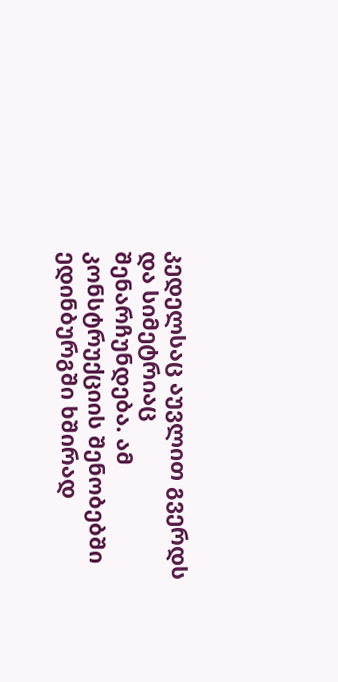კედელსაც აუვლით გვერდს და სიმეტრიაც შენარჩუნდება. ამ კონსტრუქციის შენობებში ედინბურგში ხშირად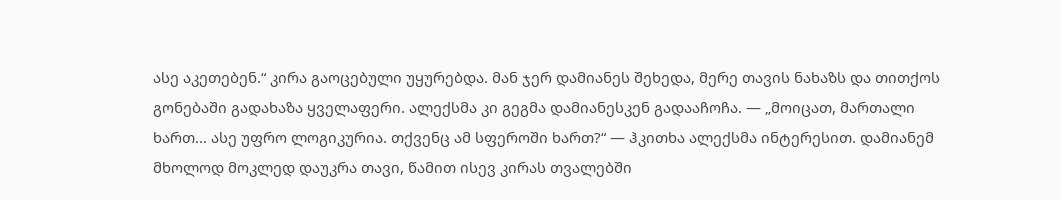ასე აკეთებენ.“ კირა გაოცებული უყურებდა. მან ჯერ დამიანეს შეხედა, მერე თავის ნახაზს და თითქოს გონებაში გადახაზა ყველაფერი. ალექსმა კი გეგმა დამიანესკენ გადააჩოჩა. — „მოიცათ, მართალი ხართ... ასე უფრო ლოგიკურია. თქვენც ამ სფეროში ხართ?“ — ჰკითხა ალექსმა ინტერესით. დამიანემ მხოლოდ მოკლედ დაუკრა თავი, წამით ისევ კირას თვალებში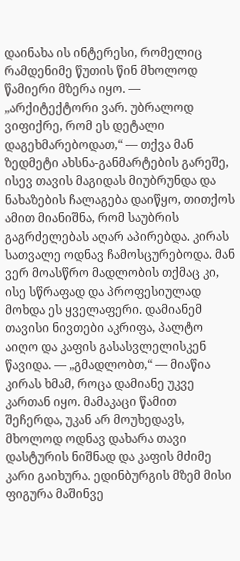დაინახა ის ინტერესი, რომელიც რამდენიმე წუთის წინ მხოლოდ წამიერი მზერა იყო. — „არქიტექტორი ვარ. უბრალოდ ვიფიქრე, რომ ეს დეტალი დაგეხმარებოდათ,“ — თქვა მან ზედმეტი ახსნა-განმარტების გარეშე, ისევ თავის მაგიდას მიუბრუნდა და ნახაზების ჩალაგება დაიწყო, თითქოს ამით მიანიშნა, რომ საუბრის გაგრძელებას აღარ აპირებდა. კირას სათვალე ოდნავ ჩამოსცურებოდა. მან ვერ მოასწრო მადლობის თქმაც კი, ისე სწრაფად და პროფესიულად მოხდა ეს ყველაფერი. დამიანემ თავისი ნივთები აკრიფა, პალტო აიღო და კაფის გასასვლელისკენ წავიდა. — „გმადლობთ,“ — მიაწია კირას ხმამ, როცა დამიანე უკვე კართან იყო. მამაკაცი წამით შეჩერდა, უკან არ მოუხედავს, მხოლოდ ოდნავ დახარა თავი დასტურის ნიშნად და კაფის მძიმე კარი გაიხურა. ედინბურგის მზემ მისი ფიგურა მაშინვე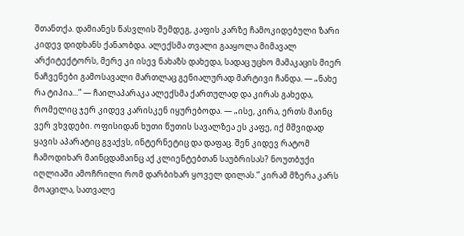შთანთქა. დამიანეს წასვლის შემდეგ, კაფის კარზე ჩამოკიდებული ზარი კიდევ დიდხანს ქანაობდა. ალექსმა თვალი გააყოლა მიმავალ არქიტექტორს, მერე კი ისევ ნახაზს დახედა, სადაც უცხო მამაკაცის მიერ ნაჩვენები გამოსავალი მართლაც გენიალურად მარტივი ჩანდა. — „ნახე რა ტიპია...“ — ჩაილაპარაკა ალექსმა ქართულად და კირას გახედა, რომელიც ჯერ კიდევ კარისკენ იყურებოდა. — „ისე, კირა, ერთს მაინც ვერ ვხვდები. ოფისიდან ხუთი წუთის სავალზეა ეს კაფე, იქ მშვიდად ყავის აპარატიც გვაქვს, ინტერნეტიც და დაფაც. შენ კიდევ რატომ ჩამოდიხარ მაინცდამაინც აქ კლიენტებთან საუბრისას? ნოუთბუქი იღლიაში ამოჩრილი რომ დარბიხარ ყოველ დილას.“ კირამ მზერა კარს მოაცილა, სათვალე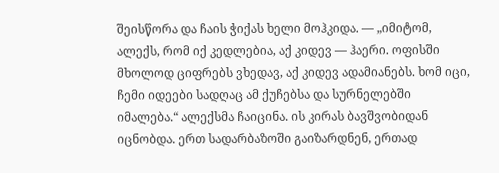შეისწორა და ჩაის ჭიქას ხელი მოჰკიდა. — „იმიტომ, ალექს, რომ იქ კედლებია, აქ კიდევ — ჰაერი. ოფისში მხოლოდ ციფრებს ვხედავ, აქ კიდევ ადამიანებს. ხომ იცი, ჩემი იდეები სადღაც ამ ქუჩებსა და სურნელებში იმალება.“ ალექსმა ჩაიცინა. ის კირას ბავშვობიდან იცნობდა. ერთ სადარბაზოში გაიზარდნენ, ერთად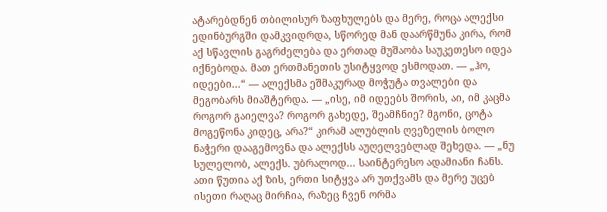ატარებდნენ თბილისურ ზაფხულებს და მერე, როცა ალექსი ედინბურგში დამკვიდრდა, სწორედ მან დაარწმუნა კირა, რომ აქ სწავლის გაგრძელება და ერთად მუშაობა საუკეთესო იდეა იქნებოდა. მათ ერთმანეთის უსიტყვოდ ესმოდათ. — „ჰო, იდეები...“ — ალექსმა ეშმაკურად მოჭუტა თვალები და მეგობარს მიაშტერდა. — „ისე, იმ იდეებს შორის, აი, იმ კაცმა როგორ გაიელვა? როგორ გახედე, შეამჩნიე? მგონი, ცოტა მოგეწონა კიდეც, არა?“ კირამ ალუბლის ღვეზელის ბოლო ნაჭერი დააგემოვნა და ალექსს აუღელვებლად შეხედა. — „ნუ სულელობ, ალექს. უბრალოდ... საინტერესო ადამიანი ჩანს. ათი წუთია აქ ზის, ერთი სიტყვა არ უთქვამს და მერე უცებ ისეთი რაღაც მირჩია, რაზეც ჩვენ ორმა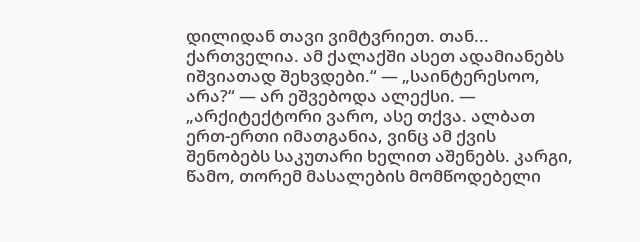დილიდან თავი ვიმტვრიეთ. თან... ქართველია. ამ ქალაქში ასეთ ადამიანებს იშვიათად შეხვდები.“ — „საინტერესოო, არა?“ — არ ეშვებოდა ალექსი. — „არქიტექტორი ვარო, ასე თქვა. ალბათ ერთ-ერთი იმათგანია, ვინც ამ ქვის შენობებს საკუთარი ხელით აშენებს. კარგი, წამო, თორემ მასალების მომწოდებელი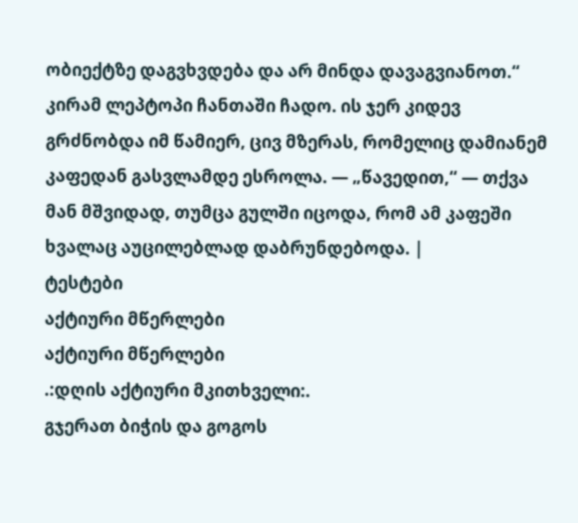ობიექტზე დაგვხვდება და არ მინდა დავაგვიანოთ.“ კირამ ლეპტოპი ჩანთაში ჩადო. ის ჯერ კიდევ გრძნობდა იმ წამიერ, ცივ მზერას, რომელიც დამიანემ კაფედან გასვლამდე ესროლა. — „წავედით,“ — თქვა მან მშვიდად, თუმცა გულში იცოდა, რომ ამ კაფეში ხვალაც აუცილებლად დაბრუნდებოდა. |
ტესტები
აქტიური მწერლები
აქტიური მწერლები
.:დღის აქტიური მკითხველი:.
გჯერათ ბიჭის და გოგოს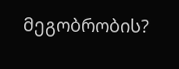მეგობრობის?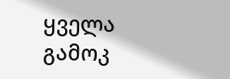ყველა გამოკ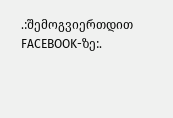.:შემოგვიერთდით FACEBOOK-ზე:.